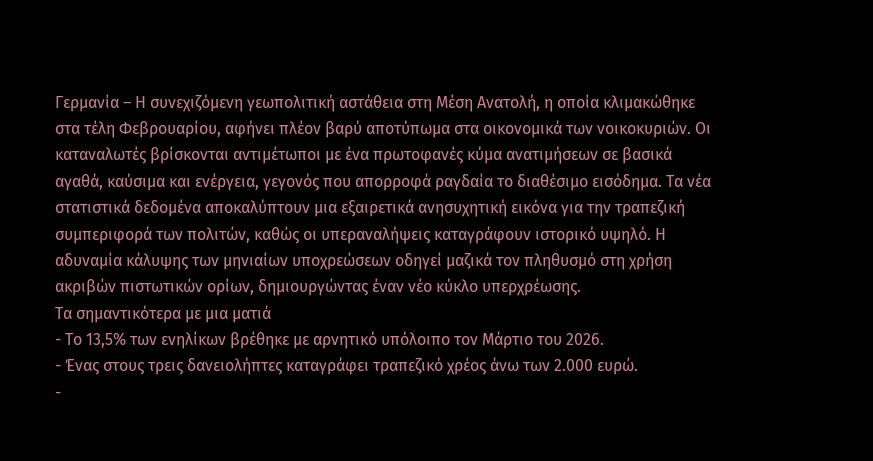Γερμανία – Η συνεχιζόμενη γεωπολιτική αστάθεια στη Μέση Ανατολή, η οποία κλιμακώθηκε στα τέλη Φεβρουαρίου, αφήνει πλέον βαρύ αποτύπωμα στα οικονομικά των νοικοκυριών. Οι καταναλωτές βρίσκονται αντιμέτωποι με ένα πρωτοφανές κύμα ανατιμήσεων σε βασικά αγαθά, καύσιμα και ενέργεια, γεγονός που απορροφά ραγδαία το διαθέσιμο εισόδημα. Τα νέα στατιστικά δεδομένα αποκαλύπτουν μια εξαιρετικά ανησυχητική εικόνα για την τραπεζική συμπεριφορά των πολιτών, καθώς οι υπεραναλήψεις καταγράφουν ιστορικό υψηλό. Η αδυναμία κάλυψης των μηνιαίων υποχρεώσεων οδηγεί μαζικά τον πληθυσμό στη χρήση ακριβών πιστωτικών ορίων, δημιουργώντας έναν νέο κύκλο υπερχρέωσης.
Τα σημαντικότερα με μια ματιά
- Το 13,5% των ενηλίκων βρέθηκε με αρνητικό υπόλοιπο τον Μάρτιο του 2026.
- Ένας στους τρεις δανειολήπτες καταγράφει τραπεζικό χρέος άνω των 2.000 ευρώ.
-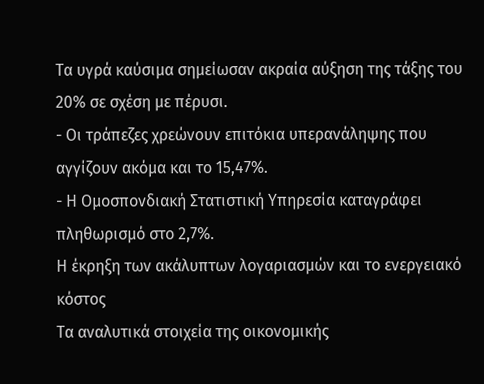Τα υγρά καύσιμα σημείωσαν ακραία αύξηση της τάξης του 20% σε σχέση με πέρυσι.
- Οι τράπεζες χρεώνουν επιτόκια υπερανάληψης που αγγίζουν ακόμα και το 15,47%.
- Η Ομοσπονδιακή Στατιστική Υπηρεσία καταγράφει πληθωρισμό στο 2,7%.
Η έκρηξη των ακάλυπτων λογαριασμών και το ενεργειακό κόστος
Τα αναλυτικά στοιχεία της οικονομικής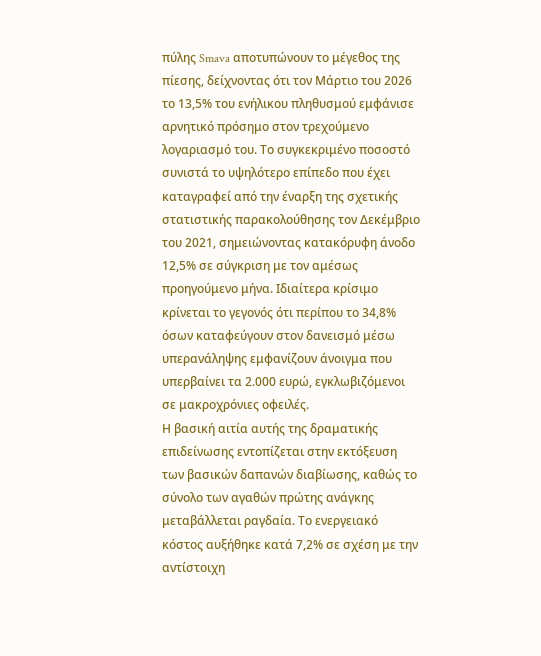πύλης Smava αποτυπώνουν το μέγεθος της πίεσης, δείχνοντας ότι τον Μάρτιο του 2026 το 13,5% του ενήλικου πληθυσμού εμφάνισε αρνητικό πρόσημο στον τρεχούμενο λογαριασμό του. Το συγκεκριμένο ποσοστό συνιστά το υψηλότερο επίπεδο που έχει καταγραφεί από την έναρξη της σχετικής στατιστικής παρακολούθησης τον Δεκέμβριο του 2021, σημειώνοντας κατακόρυφη άνοδο 12,5% σε σύγκριση με τον αμέσως προηγούμενο μήνα. Ιδιαίτερα κρίσιμο κρίνεται το γεγονός ότι περίπου το 34,8% όσων καταφεύγουν στον δανεισμό μέσω υπερανάληψης εμφανίζουν άνοιγμα που υπερβαίνει τα 2.000 ευρώ, εγκλωβιζόμενοι σε μακροχρόνιες οφειλές.
Η βασική αιτία αυτής της δραματικής επιδείνωσης εντοπίζεται στην εκτόξευση των βασικών δαπανών διαβίωσης, καθώς το σύνολο των αγαθών πρώτης ανάγκης μεταβάλλεται ραγδαία. Το ενεργειακό κόστος αυξήθηκε κατά 7,2% σε σχέση με την αντίστοιχη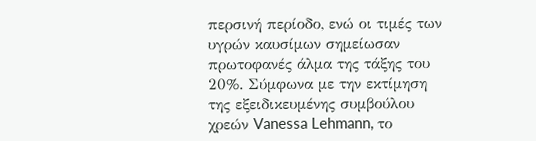περσινή περίοδο, ενώ οι τιμές των υγρών καυσίμων σημείωσαν πρωτοφανές άλμα της τάξης του 20%. Σύμφωνα με την εκτίμηση της εξειδικευμένης συμβούλου χρεών Vanessa Lehmann, το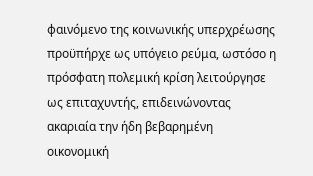φαινόμενο της κοινωνικής υπερχρέωσης προϋπήρχε ως υπόγειο ρεύμα, ωστόσο η πρόσφατη πολεμική κρίση λειτούργησε ως επιταχυντής, επιδεινώνοντας ακαριαία την ήδη βεβαρημένη οικονομική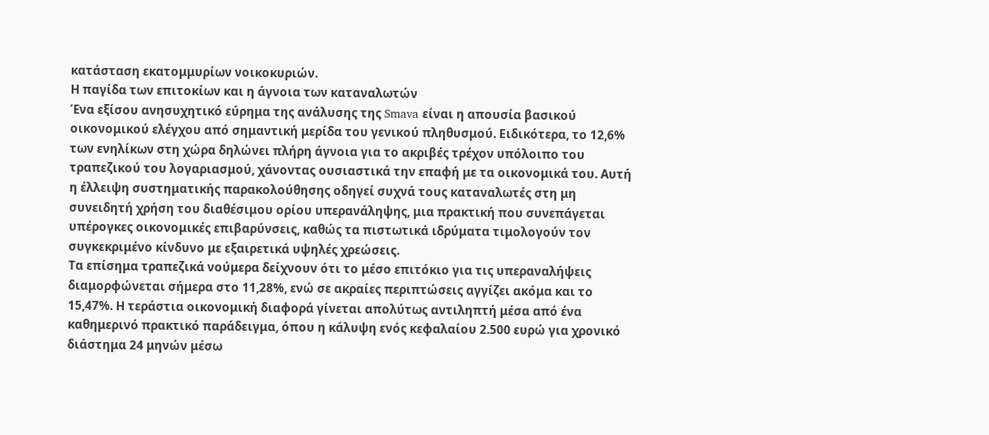κατάσταση εκατομμυρίων νοικοκυριών.
Η παγίδα των επιτοκίων και η άγνοια των καταναλωτών
Ένα εξίσου ανησυχητικό εύρημα της ανάλυσης της Smava είναι η απουσία βασικού οικονομικού ελέγχου από σημαντική μερίδα του γενικού πληθυσμού. Ειδικότερα, το 12,6% των ενηλίκων στη χώρα δηλώνει πλήρη άγνοια για το ακριβές τρέχον υπόλοιπο του τραπεζικού του λογαριασμού, χάνοντας ουσιαστικά την επαφή με τα οικονομικά του. Αυτή η έλλειψη συστηματικής παρακολούθησης οδηγεί συχνά τους καταναλωτές στη μη συνειδητή χρήση του διαθέσιμου ορίου υπερανάληψης, μια πρακτική που συνεπάγεται υπέρογκες οικονομικές επιβαρύνσεις, καθώς τα πιστωτικά ιδρύματα τιμολογούν τον συγκεκριμένο κίνδυνο με εξαιρετικά υψηλές χρεώσεις.
Τα επίσημα τραπεζικά νούμερα δείχνουν ότι το μέσο επιτόκιο για τις υπεραναλήψεις διαμορφώνεται σήμερα στο 11,28%, ενώ σε ακραίες περιπτώσεις αγγίζει ακόμα και το 15,47%. Η τεράστια οικονομική διαφορά γίνεται απολύτως αντιληπτή μέσα από ένα καθημερινό πρακτικό παράδειγμα, όπου η κάλυψη ενός κεφαλαίου 2.500 ευρώ για χρονικό διάστημα 24 μηνών μέσω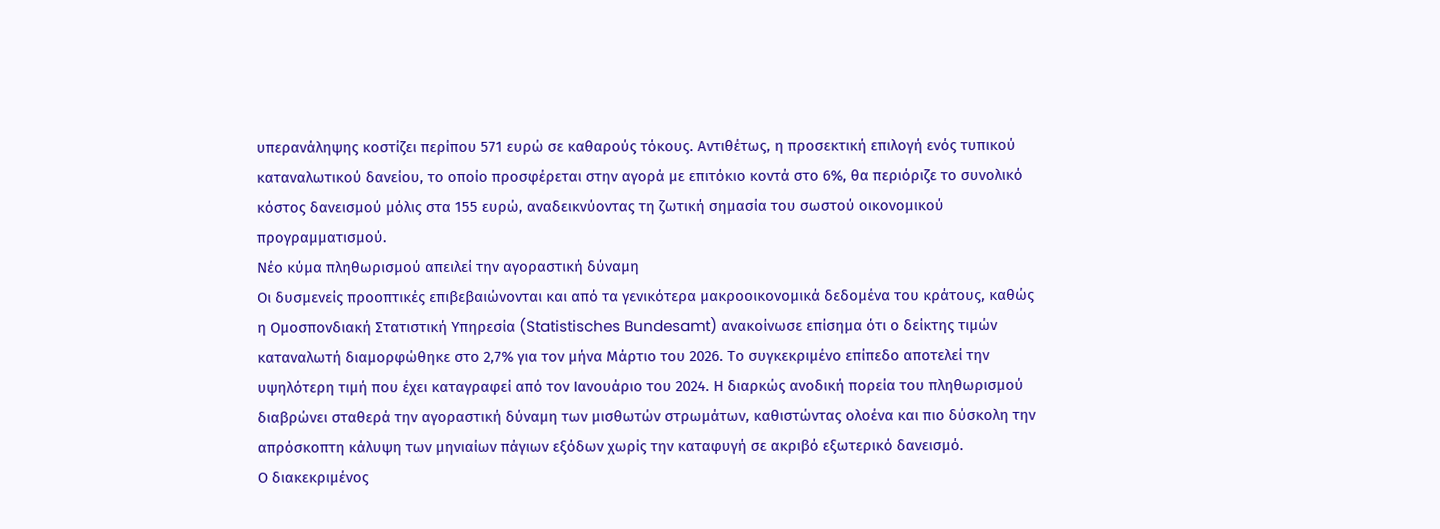υπερανάληψης κοστίζει περίπου 571 ευρώ σε καθαρούς τόκους. Αντιθέτως, η προσεκτική επιλογή ενός τυπικού καταναλωτικού δανείου, το οποίο προσφέρεται στην αγορά με επιτόκιο κοντά στο 6%, θα περιόριζε το συνολικό κόστος δανεισμού μόλις στα 155 ευρώ, αναδεικνύοντας τη ζωτική σημασία του σωστού οικονομικού προγραμματισμού.
Νέο κύμα πληθωρισμού απειλεί την αγοραστική δύναμη
Οι δυσμενείς προοπτικές επιβεβαιώνονται και από τα γενικότερα μακροοικονομικά δεδομένα του κράτους, καθώς η Ομοσπονδιακή Στατιστική Υπηρεσία (Statistisches Bundesamt) ανακοίνωσε επίσημα ότι ο δείκτης τιμών καταναλωτή διαμορφώθηκε στο 2,7% για τον μήνα Μάρτιο του 2026. Το συγκεκριμένο επίπεδο αποτελεί την υψηλότερη τιμή που έχει καταγραφεί από τον Ιανουάριο του 2024. Η διαρκώς ανοδική πορεία του πληθωρισμού διαβρώνει σταθερά την αγοραστική δύναμη των μισθωτών στρωμάτων, καθιστώντας ολοένα και πιο δύσκολη την απρόσκοπτη κάλυψη των μηνιαίων πάγιων εξόδων χωρίς την καταφυγή σε ακριβό εξωτερικό δανεισμό.
Ο διακεκριμένος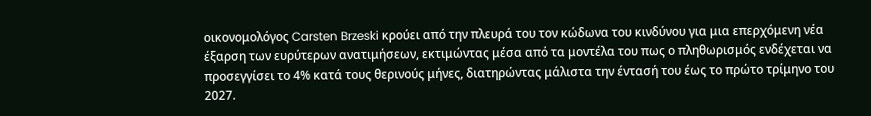οικονομολόγος Carsten Brzeski κρούει από την πλευρά του τον κώδωνα του κινδύνου για μια επερχόμενη νέα έξαρση των ευρύτερων ανατιμήσεων, εκτιμώντας μέσα από τα μοντέλα του πως ο πληθωρισμός ενδέχεται να προσεγγίσει το 4% κατά τους θερινούς μήνες, διατηρώντας μάλιστα την έντασή του έως το πρώτο τρίμηνο του 2027.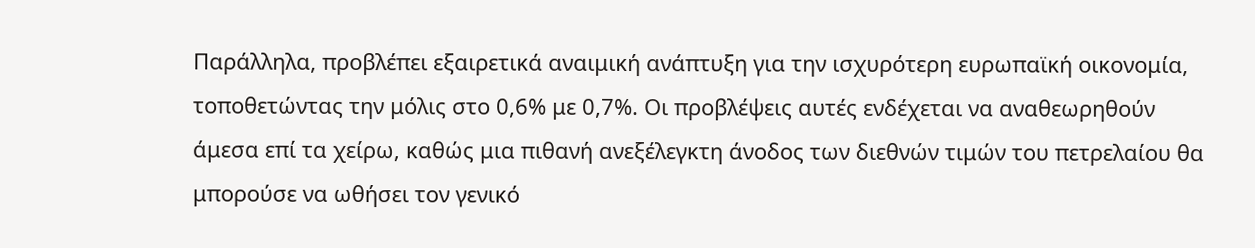Παράλληλα, προβλέπει εξαιρετικά αναιμική ανάπτυξη για την ισχυρότερη ευρωπαϊκή οικονομία, τοποθετώντας την μόλις στο 0,6% με 0,7%. Οι προβλέψεις αυτές ενδέχεται να αναθεωρηθούν άμεσα επί τα χείρω, καθώς μια πιθανή ανεξέλεγκτη άνοδος των διεθνών τιμών του πετρελαίου θα μπορούσε να ωθήσει τον γενικό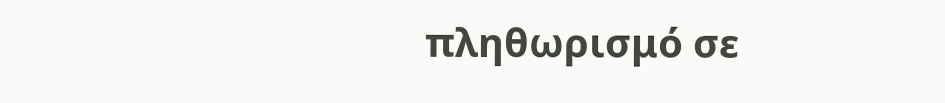πληθωρισμό σε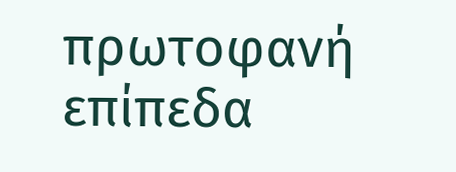πρωτοφανή επίπεδα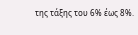της τάξης του 6% έως 8%.